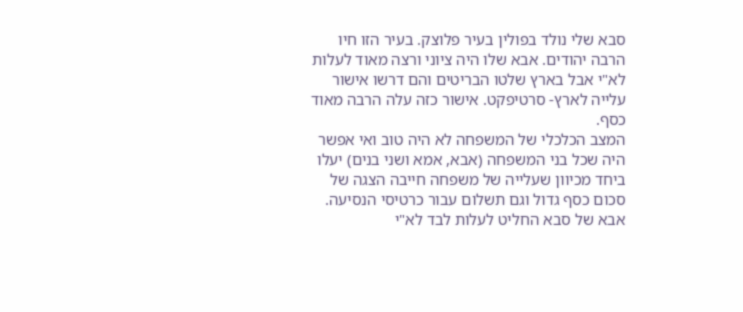סבא שלי נולד בפולין בעיר פלוצק. בעיר הזו חיו הרבה יהודים. אבא שלו היה ציוני ורצה מאוד לעלות לא"י אבל בארץ שלטו הבריטים והם דרשו אישור עלייה לארץ- סרטיפקט. אישור כזה עלה הרבה מאוד כסף.
המצב הכלכלי של המשפחה לא היה טוב ואי אפשר היה שכל בני המשפחה (אבא, אמא ושני בנים) יעלו ביחד מכיוון שעלייה של משפחה חייבה הצגה של סכום כסף גדול וגם תשלום עבור כרטיסי הנסיעה.
אבא של סבא החליט לעלות לבד לא"י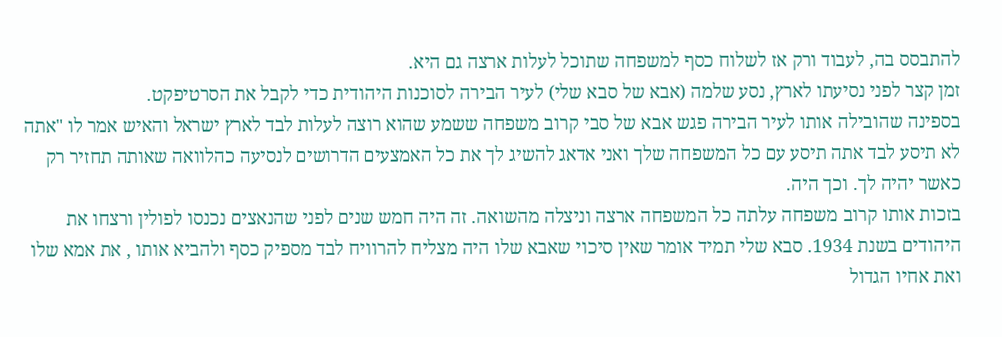להתבסס בה, לעבוד ורק אז לשלוח כסף למשפחה שתוכל לעלות ארצה גם היא.
זמן קצר לפני נסיעתו לארץ, נסע שלמה (אבא של סבא שלי) לעיר הבירה לסוכנות היהודית כדי לקבל את הסרטיפקט.
בספינה שהובילה אותו לעיר הבירה פגש אבא של סבי קרוב משפחה ששמע שהוא רוצה לעלות לבד לארץ ישראל והאיש אמר לו "אתה לא תיסע לבד אתה תיסע עם כל המשפחה שלך ואני אדאג להשיג לך את כל האמצעים הדרושים לנסיעה כהלוואה שאותה תחזיר רק כאשר יהיה לך. וכך היה.
בזכות אותו קרוב משפחה עלתה כל המשפחה ארצה וניצלה מהשואה. זה היה חמש שנים לפני שהנאצים נכנסו לפולין ורצחו את היהודים בשנת 1934. סבא שלי תמיד אומר שאין סיכוי שאבא שלו היה מצליח להרוויח לבד מספיק כסף ולהביא אותו , את אמא שלו ואת אחיו הגדול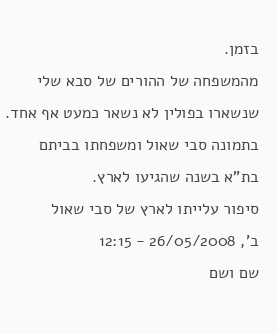בזמן.
מהמשפחה של ההורים של סבא שלי שנשארו בפולין לא נשאר כמעט אף אחד.
בתמונה סבי שאול ומשפחתו בביתם בת"א בשנה שהגיעו לארץ.
סיפור עלייתו לארץ של סבי שאול
ב', 26/05/2008 - 12:15
שם ושם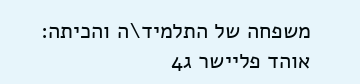משפחה של התלמיד\ה והכיתה:
אוהד פליישר ג4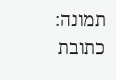תמונה:
כתובת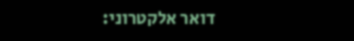דואר אלקטרוני: